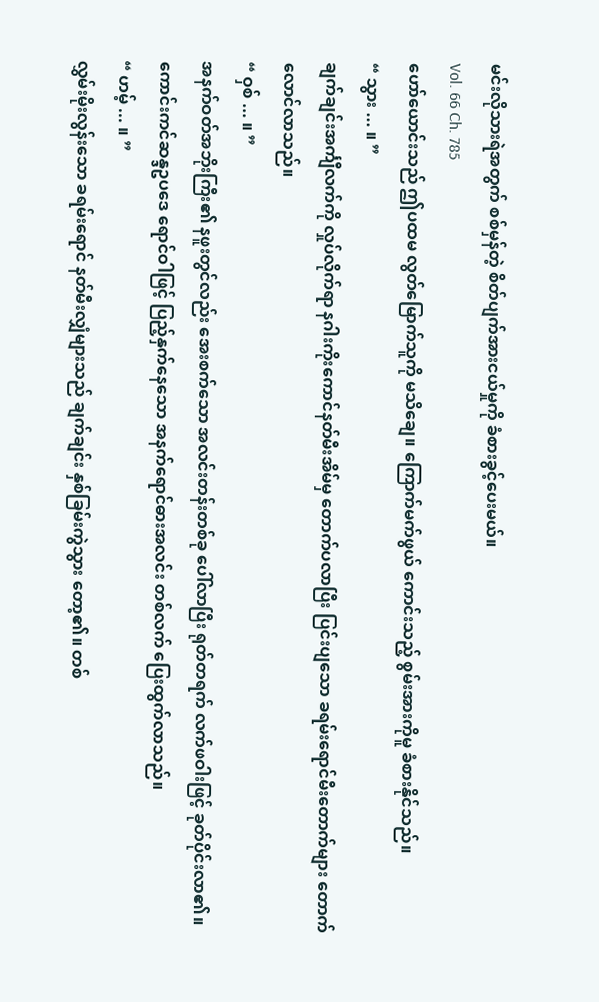မင်းလိုသားရဲအတွက် စစ်မှန်တဲ့ စိတ်ပျက်အားငယ်မှုကို ခံစားခွင့်ပေးမယ်။
Vol. 66 Ch. 785
ဟော်ယောင်းသည် ဤပထမ လွတ်မြောက်သူကို မသိချေ။ ကြောက်မက်ဖွယ် ကောင်းသည့် စွမ်းအားကိုမူ ခံစားနိုင်သည်။
“ သွား ... ။ ”
ချက်ချင်းအင်္ကျီလက်ကို လှုပ်လိုက်ရာ နဂါးကိုးကောင်နတ်မီးအိမ်မှ တောက်ပလာပြီး ပြင်းပျသော ခရမ်းရောင်မီးတောက်များ တောက်လောင်လာသည်။
“ ဝှစ် ... ။ ”
အနက်ဝတ်အဘိုးကြီး၏ နဖူးတွင်လည်း အေးစက်သော အလင်းတန်းတစ်ခု ပေါ်လာပြီး ရုတ်တရက် လက်ဖဝါးဖြင့် ခုတ်ပိုင်းလာ၏။
ကောင်းကင်ဆန္ဒဥပဒေ ရောင်ဝါဖြင့် ပြည့်နှက်နေသော အနက်ရောင်ဓားအလင်း တစ်လက် ပြေးထွက်လာသည်။
“ ဟမ့် ... ။ ”
လွှမ်းမိုးလွန်းသော ခရမ်းရောင် နတ်မီးလျှံများသည် ချက်ချင်း နှစ်ခြမ်းကွဲသွား တော့၏။ တစ်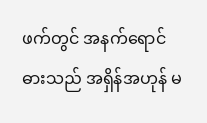ဖက်တွင် အနက်ရောင်ဓားသည် အရှိန်အဟုန် မ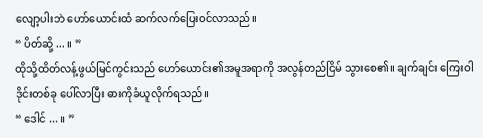လျော့ပါးဘဲ ဟော်ယောင်းထံ ဆက်လက်ပြေးဝင်လာသည်။
“ ပိတ်ဆို့ ... ။ ”
ထိုသို့ထိတ်လန့်ဖွယ်မြင်ကွင်းသည် ဟော်ယောင်း၏အမူအရာကို အလွန်တည်ငြိမ် သွားစေ၏။ ချက်ချင်း ကြေးဝါဒိုင်းတစ်ခု ပေါ်လာပြီး ဓားကိုခံယူလိုက်ရသည်။
“ ဒေါင် ... ။ ”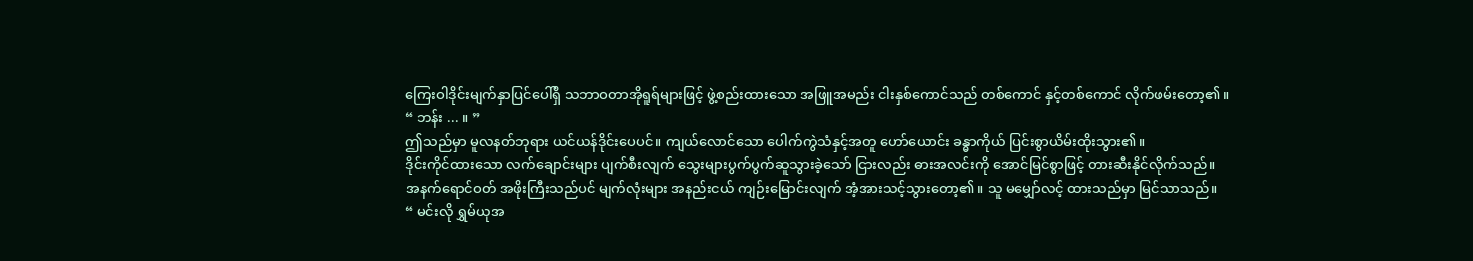ကြေးဝါဒိုင်းမျက်နှာပြင်ပေါ်ရှိ သဘာဝတာအိုရူရ်များဖြင့် ဖွဲ့စည်းထားသော အဖြူအမည်း ငါးနှစ်ကောင်သည် တစ်ကောင် နှင့်တစ်ကောင် လိုက်ဖမ်းတော့၏။
“ ဘန်း ... ။ ”
ဤသည်မှာ မူလနတ်ဘုရား ယင်ယန်ဒိုင်းပေပင်။ ကျယ်လောင်သော ပေါက်ကွဲသံနှင့်အတူ ဟော်ယောင်း ခန္ဓာကိုယ် ပြင်းစွာယိမ်းထိုးသွား၏။
ဒိုင်းကိုင်ထားသော လက်ချောင်းများ ပျက်စီးလျက် သွေးများပွက်ပွက်ဆူသွားခဲ့သော် ငြားလည်း ဓားအလင်းကို အောင်မြင်စွာဖြင့် တားဆီးနိုင်လိုက်သည်။
အနက်ရောင်ဝတ် အဖိုးကြီးသည်ပင် မျက်လုံးများ အနည်းငယ် ကျဉ်းမြောင်းလျက် အံ့အားသင့်သွားတော့၏။ သူ မမျှော်လင့် ထားသည်မှာ မြင်သာသည်။
“ မင်းလို ရွှမ်ယုအ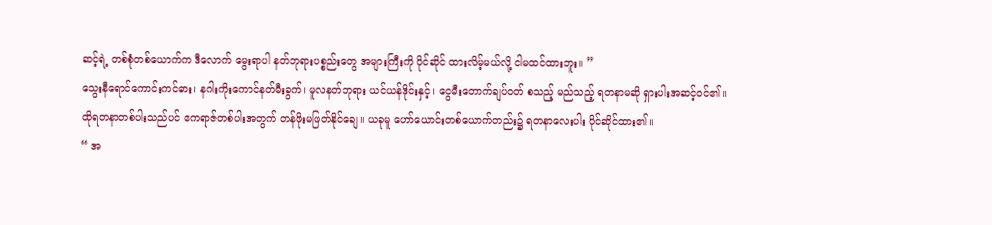ဆင့်ရဲ့ တစ်စုံတစ်ယောက်က ဒီလောက် မွေးရာပါ နတ်ဘုရားပစ္စည်းတွေ အများကြီးကို ပိုင်ဆိုင် ထားလိမ့်မယ်လို့ ငါမထင်ထားဘူး။ ”
သွေးနီရောင်ကောင်းကင်ဓား၊ နဂါးကိုးကောင်နတ်မီးခွက်၊ မူလနတ်ဘုရား ယင်ယန်ဒိုင်းနှင့်၊ ငွေမီးတောက်ချပ်ဝတ် စသည့် မည်သည့် ရတနာမဆို ရှားပါးအဆင့်ဝင်၏။
ထိုရတနာတစ်ပါးသည်ပင် ဧကရာဇ်တစ်ပါးအတွက် တန်ဖိုးမဖြတ်နိုင်ချေ။ ယခုမူ ဟော်ယောင်းတစ်ယောက်တည်း၌ ရတနာလေးပါး ပိုင်ဆိုင်ထား၏။
“ အ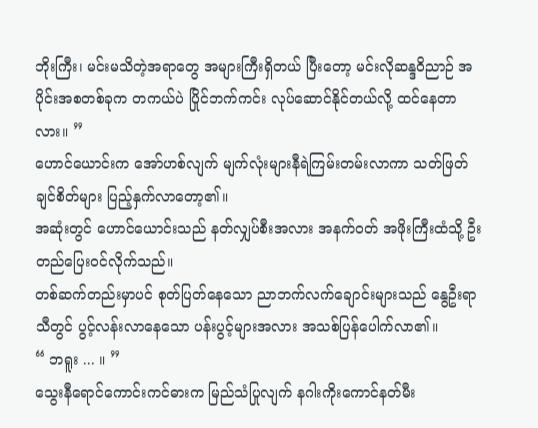ဘိုးကြီး၊ မင်းမသိတဲ့အရာတွေ အများကြီးရှိတယ် ပြီးတော့ မင်းလိုဆန္ဒဝိညာဉ် အပိုင်းအစတစ်ခုက တကယ်ပဲ ပြိုင်ဘက်ကင်း လုပ်ဆောင်နိုင်တယ်လို့ ထင်နေတာလား။ ”
ဟောင်ယောင်းက အော်ဟစ်လျက် မျက်လုံးများနီရဲကြမ်းတမ်းလာကာ သတ်ဖြတ် ချင်စိတ်များ ပြည့်နှက်လာတော့၏။
အဆုံးတွင် ဟောင်ယောင်းသည် နတ်လျှပ်စီးအလား အနက်ဝတ် အဖိုးကြီးထံသို့ ဦးတည်ပြေးဝင်လိုက်သည်။
တစ်ဆက်တည်းမှာပင် စုတ်ပြတ်နေသော ညာဘက်လက်ချောင်းများသည် နွေဦးရာသီတွင် ပွင့်လန်းလာနေသော ပန်းပွင့်များအလား အသစ်ပြန်ပေါက်လာ၏။
“ ဘရူး ... ။ ”
သွေးနီရောင်ကောင်းကင်ဓားက မြည်သံပြုလျက် နဂါးကိုးကောင်နတ်မီး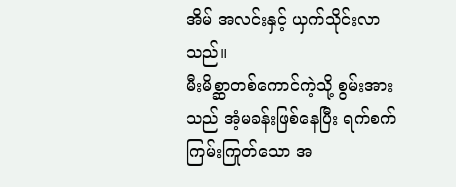အိမ် အလင်းနှင့် ယှက်သိုင်းလာသည်။
မီးမိစ္ဆာတစ်ကောင်ကဲ့သို့ စွမ်းအားသည် အံ့မခန်းဖြစ်နေပြီး ရက်စက်ကြမ်းကြုတ်သော အ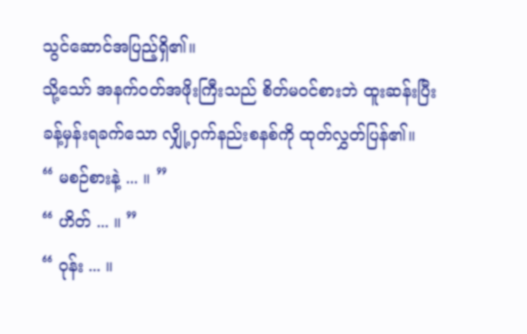သွင်ဆောင်အပြည့်ရှိ၏။
သို့သော် အနက်ဝတ်အဖိုးကြီးသည် စိတ်မဝင်စားဘဲ ထူးဆန်းပြီး ခန့်မှန်းရခက်သော လျှို့ဝှက်နည်းစနစ်ကို ထုတ်လွှတ်ပြန်၏။
“ မစဉ်စားနဲ့ ... ။ ”
“ ဟိတ် ... ။ ”
“ ဝုန်း ... ။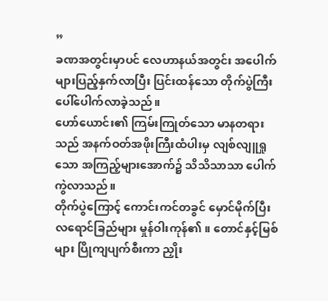”
ခဏအတွင်းမှာပင် လေဟာနယ်အတွင်း အပေါက်များပြည့်နှက်လာပြီး ပြင်းထန်သော တိုက်ပွဲကြီး ပေါ်ပေါက်လာခဲ့သည်။
ဟော်ယောင်း၏ ကြမ်းကြုတ်သော မာနတရားသည် အနက်ဝတ်အဖိုးကြီးထံပါးမှ လျစ်လျူရှုသော အကြည့်များအောက်၌ သိသိသာသာ ပေါက်ကွဲလာသည်။
တိုက်ပွဲကြောင့် ကောင်းကင်တခွင် မှောင်မိုက်ပြီး လရောင်ခြည်များ မှုန်ဝါးကုန်၏။ တောင်နှင့်မြစ်များ ပြိုကျပျက်စီးကာ ညှိုး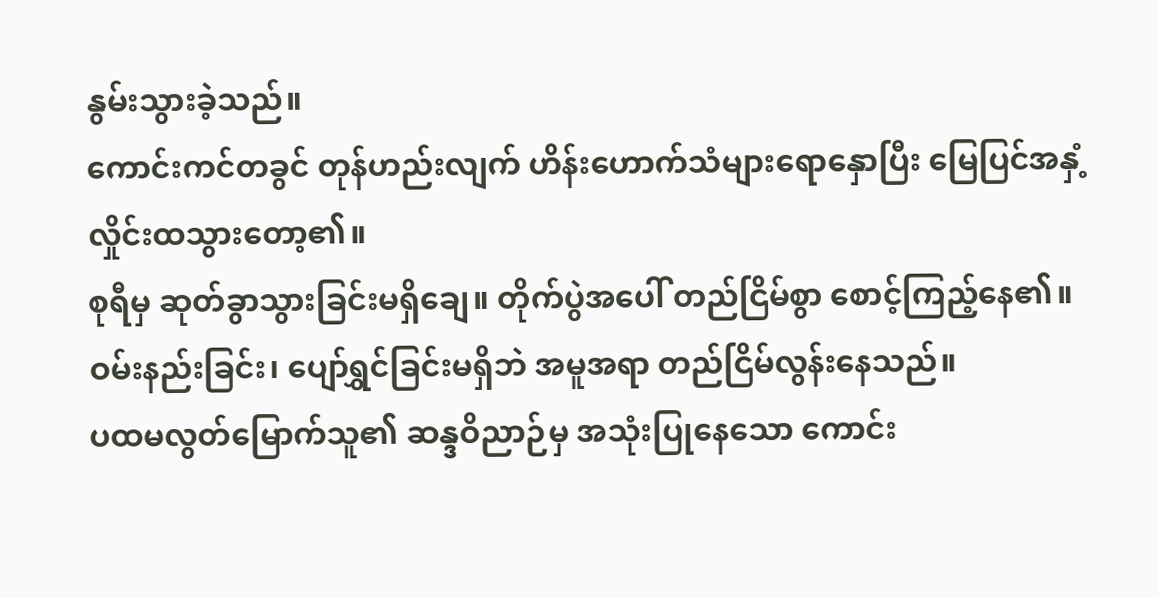နွမ်းသွားခဲ့သည်။
ကောင်းကင်တခွင် တုန်ဟည်းလျက် ဟိန်းဟောက်သံများရောနှောပြီး မြေပြင်အနှံ့ လှိုင်းထသွားတော့၏။
စုရီမှ ဆုတ်ခွာသွားခြင်းမရှိချေ။ တိုက်ပွဲအပေါ် တည်ငြိမ်စွာ စောင့်ကြည့်နေ၏။ ဝမ်းနည်းခြင်း၊ ပျော်ရွှင်ခြင်းမရှိဘဲ အမူအရာ တည်ငြိမ်လွန်းနေသည်။
ပထမလွတ်မြောက်သူ၏ ဆန္ဒဝိညာဉ်မှ အသုံးပြုနေသော ကောင်း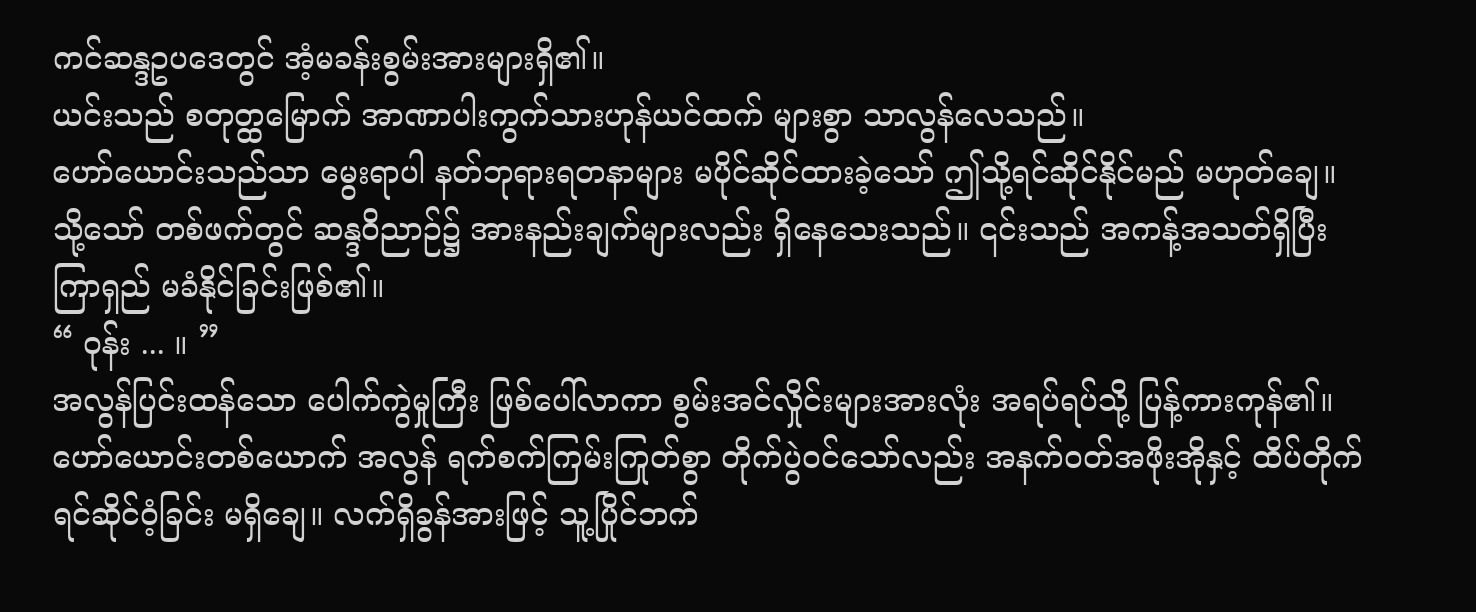ကင်ဆန္ဒဥပဒေတွင် အံ့မခန်းစွမ်းအားများရှိ၏။
ယင်းသည် စတုတ္ထမြောက် အာဏာပါးကွက်သားဟုန်ယင်ထက် များစွာ သာလွန်လေသည်။
ဟော်ယောင်းသည်သာ မွေးရာပါ နတ်ဘုရားရတနာများ မပိုင်ဆိုင်ထားခဲ့သော် ဤသို့ရင်ဆိုင်နိုင်မည် မဟုတ်ချေ။
သို့သော် တစ်ဖက်တွင် ဆန္ဒဝိညာဉ်၌ အားနည်းချက်များလည်း ရှိနေသေးသည်။ ၎င်းသည် အကန့်အသတ်ရှိပြီး ကြာရှည် မခံနိုင်ခြင်းဖြစ်၏။
“ ဝုန်း ... ။ ”
အလွန်ပြင်းထန်သော ပေါက်ကွဲမှုကြီး ဖြစ်ပေါ်လာကာ စွမ်းအင်လှိုင်းများအားလုံး အရပ်ရပ်သို့ ပြန့်ကားကုန်၏။
ဟော်ယောင်းတစ်ယောက် အလွန် ရက်စက်ကြမ်းကြုတ်စွာ တိုက်ပွဲဝင်သော်လည်း အနက်ဝတ်အဖိုးအိုနှင့် ထိပ်တိုက်ရင်ဆိုင်ဝံ့ခြင်း မရှိချေ။ လက်ရှိခွန်အားဖြင့် သူ့ပြိုင်ဘက်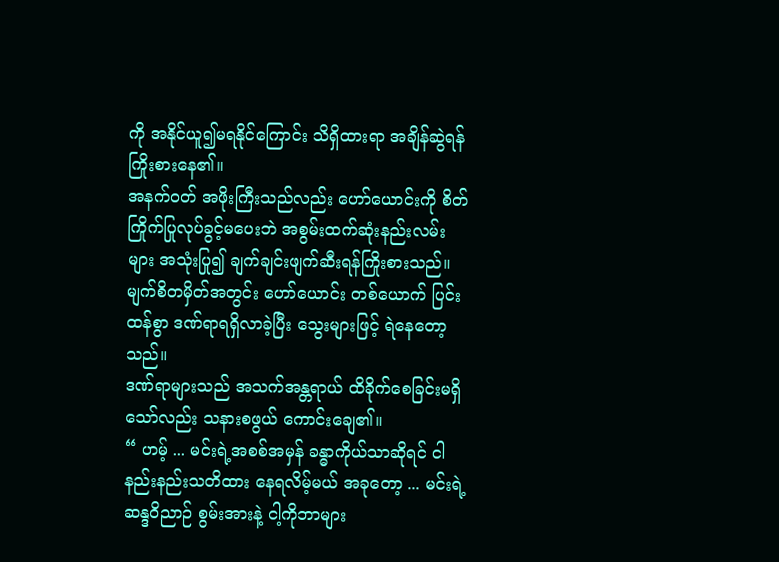ကို အနိုင်ယူ၍မရနိုင်ကြောင်း သိရှိထားရာ အချိန်ဆွဲရန်ကြိုးစားနေ၏။
အနက်ဝတ် အဖိုးကြီးသည်လည်း ဟော်ယောင်းကို စိတ်ကြိုက်ပြုလုပ်ခွင့်မပေးဘဲ အစွမ်းထက်ဆုံးနည်းလမ်းများ အသုံးပြု၍ ချက်ချင်းဖျက်ဆီးရန်ကြိုးစားသည်။
မျက်စိတမှိတ်အတွင်း ဟော်ယောင်း တစ်ယောက် ပြင်းထန်စွာ ဒဏ်ရာရရှိလာခဲ့ပြီး သွေးများဖြင့် ရဲနေတော့သည်။
ဒဏ်ရာများသည် အသက်အန္တရာယ် ထိခိုက်စေခြင်းမရှိသော်လည်း သနားစဖွယ် ကောင်းချေ၏။
“ ဟမ့် ... မင်းရဲ့အစစ်အမှန် ခန္ဓာကိုယ်သာဆိုရင် ငါနည်းနည်းသတိထား နေရလိမ့်မယ် အခုတော့ ... မင်းရဲ့ ဆန္ဒဝိညာဉ် စွမ်းအားနဲ့ ငါ့ကိုဘာများ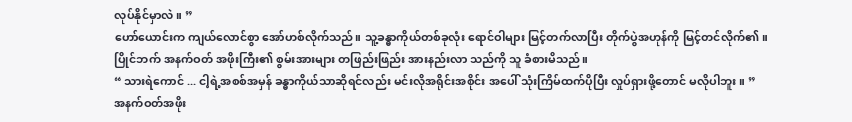လုပ်နိုင်မှာလဲ။ ”
ဟော်ယောင်းက ကျယ်လောင်စွာ အော်ဟစ်လိုက်သည်။ သူ့ခန္ဓာကိုယ်တစ်ခုလုံး ရောင်ဝါများ မြင့်တက်လာပြီး တိုက်ပွဲအဟုန်ကို မြင့်တင်လိုက်၏။
ပြိုင်ဘက် အနက်ဝတ် အဖိုးကြီး၏ စွမ်းအားများ တဖြည်းဖြည်း အားနည်းလာ သည်ကို သူ ခံစားမိသည်။
“ သားရဲကောင် ... ငါ့ရဲ့အစစ်အမှန် ခန္ဓာကိုယ်သာဆိုရင်လည်း မင်းလိုအရိုင်းအစိုင်း အပေါ် သုံးကြိမ်ထက်ပိုပြီး လှုပ်ရှားဖို့တောင် မလိုပါဘူး။ ”
အနက်ဝတ်အဖိုး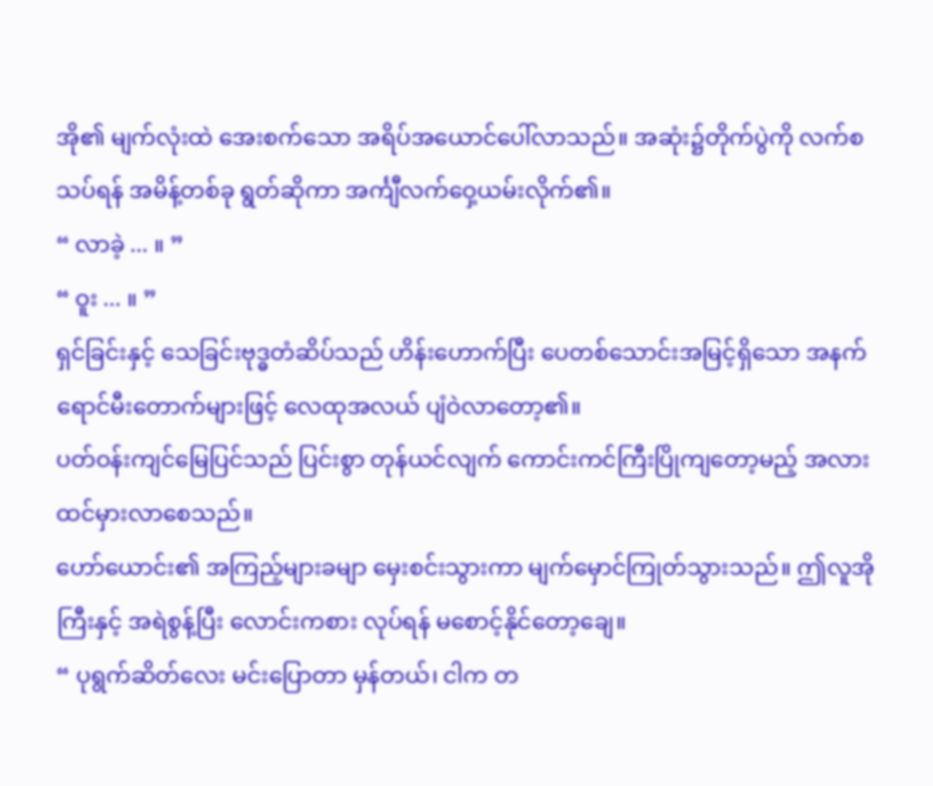အို၏ မျက်လုံးထဲ အေးစက်သော အရိပ်အယောင်ပေါ်လာသည်။ အဆုံး၌တိုက်ပွဲကို လက်စသပ်ရန် အမိန့်တစ်ခု ရွတ်ဆိုကာ အင်္ကျီလက်ဝှေ့ယမ်းလိုက်၏။
“ လာခဲ့ ... ။ ”
“ ဝူး ... ။ ”
ရှင်ခြင်းနှင့် သေခြင်းဗုဒ္ဓတံဆိပ်သည် ဟိန်းဟောက်ပြီး ပေတစ်သောင်းအမြင့်ရှိသော အနက်ရောင်မီးတောက်များဖြင့် လေထုအလယ် ပျံဝဲလာတော့၏။
ပတ်ဝန်းကျင်မြေပြင်သည် ပြင်းစွာ တုန်ယင်လျက် ကောင်းကင်ကြီးပြိုကျတော့မည့် အလား ထင်မှားလာစေသည်။
ဟော်ယောင်း၏ အကြည့်များခမျာ မှေးစင်းသွားကာ မျက်မှောင်ကြုတ်သွားသည်။ ဤလူအိုကြီးနှင့် အရဲစွန့်ပြီး လောင်းကစား လုပ်ရန် မစောင့်နိုင်တော့ချေ။
“ ပုရွက်ဆိတ်လေး မင်းပြောတာ မှန်တယ်၊ ငါက တ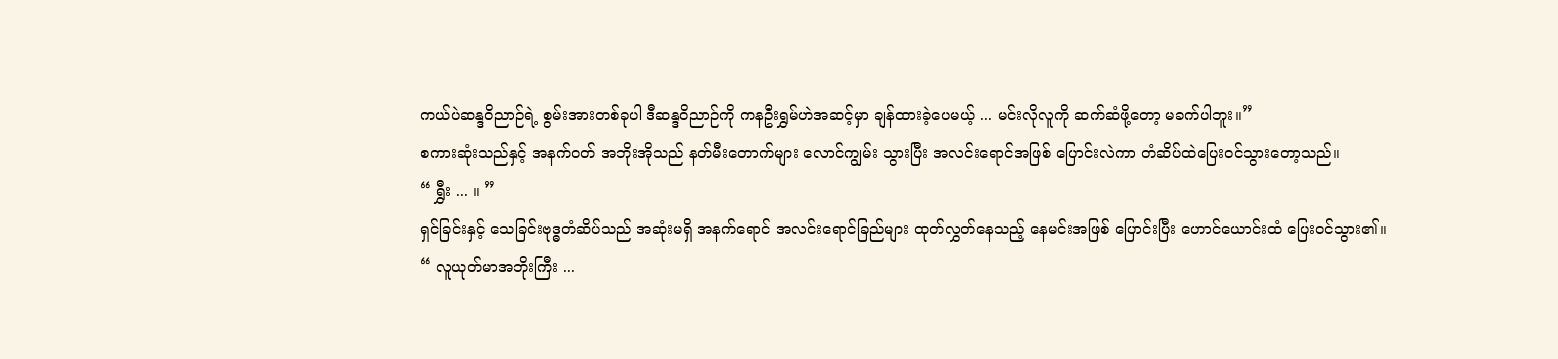ကယ်ပဲဆန္ဒဝိညာဉ်ရဲ့ စွမ်းအားတစ်ခုပါ ဒီဆန္ဒဝိညာဉ်ကို ကနဦးရွှမ်ဟဲအဆင့်မှာ ချန်ထားခဲ့ပေမယ့် ... မင်းလိုလူကို ဆက်ဆံဖို့တော့ မခက်ပါဘူး။”
စကားဆုံးသည်နှင့် အနက်ဝတ် အဘိုးအိုသည် နတ်မီးတောက်များ လောင်ကျွမ်း သွားပြီး အလင်းရောင်အဖြစ် ပြောင်းလဲကာ တံဆိပ်ထဲပြေးဝင်သွားတော့သည်။
“ ရွှီး ... ။ ”
ရှင်ခြင်းနှင့် သေခြင်းဗုဒ္ဓတံဆိပ်သည် အဆုံးမရှိ အနက်ရောင် အလင်းရောင်ခြည်များ ထုတ်လွှတ်နေသည့် နေမင်းအဖြစ် ပြောင်းပြီး ဟောင်ယောင်းထံ ပြေးဝင်သွား၏။
“ လူယုတ်မာအဘိုးကြီး ...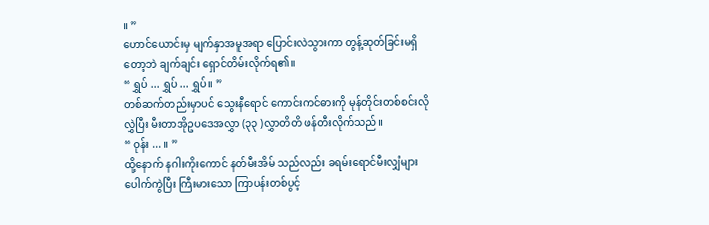။ ”
ဟောင်ယောင်းမှ မျက်နှာအမူအရာ ပြောင်းလဲသွားကာ တွန့်ဆုတ်ခြင်းမရှိတော့ဘဲ ချက်ချင်း ရှောင်တိမ်းလိုက်ရ၏။
“ ရွှပ် ... ရွှပ် ... ရွှပ်။ ”
တစ်ဆက်တည်းမှာပင် သွေးနီရောင် ကောင်းကင်ဓားကို မုန်တိုင်းတစ်စင်းလို လွှဲပြီး မီးတာအိုဥပဒေအလွှာ (၃၃ )လွှာတိတိ ဖန်တီးလိုက်သည်။
“ ဝုန်း ... ။ ”
ထို့နောက် နဂါးကိုးကောင် နတ်မီးအိမ် သည်လည်း ခရမ်းရောင်မီးလျှံများ ပေါက်ကွဲပြီး ကြီးမားသော ကြာပန်းတစ်ပွင့်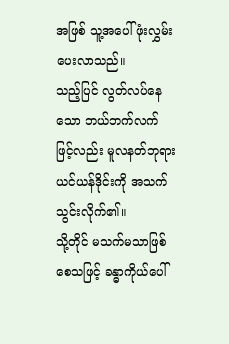အဖြစ် သူ့အပေါ် ဖုံးလွှမ်းပေးလာသည်။
သည့်ပြင် လွတ်လပ်နေသော ဘယ်ဘက်လက်ဖြင့်လည်း မူလနတ်ဘုရား ယင်ယန်ဒိုင်းကို အသက်သွင်းလိုက်၏။
သို့တိုင် မသက်မသာဖြစ်စေသဖြင့် ခန္ဓာကိုယ်ပေါ်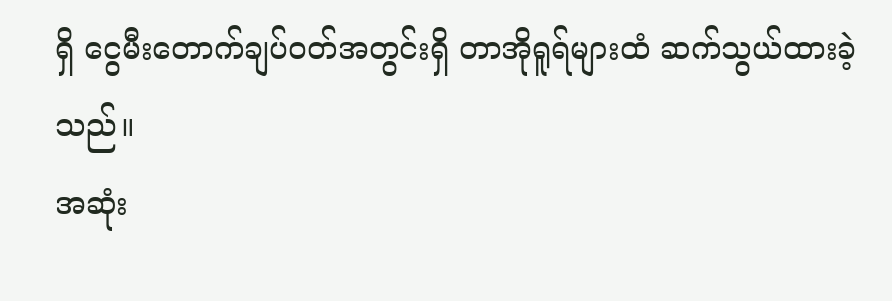ရှိ ငွေမီးတောက်ချပ်ဝတ်အတွင်းရှိ တာအိုရူရ်များထံ ဆက်သွယ်ထားခဲ့သည်။
အဆုံး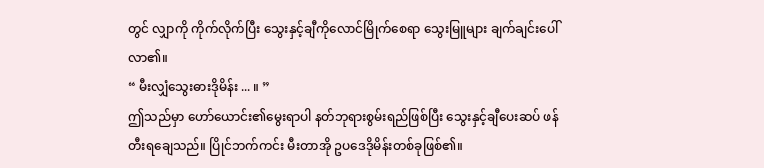တွင် လျှာကို ကိုက်လိုက်ပြီး သွေးနှင့်ချီကိုလောင်မြိုက်စေရာ သွေးမြူများ ချက်ချင်းပေါ်လာ၏။
“ မီးလျှံသွေးဓားဒိုမိန်း ... ။ ”
ဤသည်မှာ ဟော်ယောင်း၏မွေးရာပါ နတ်ဘုရားစွမ်းရည်ဖြစ်ပြီး သွေးနှင့်ချီပေးဆပ် ဖန်တီးရချေသည်။ ပြိုင်ဘက်ကင်း မီးတာအို ဥပဒေဒိုမိန်းတစ်ခုဖြစ်၏။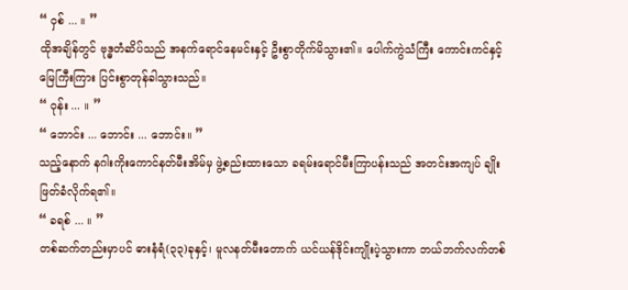“ ဝှစ် ... ။ ”
ထိုအချိန်တွင် ဗုဒ္ဓတံဆိပ်သည် အနက်ရောင်နေမင်းနှင့် ဦးစွာတိုက်မိသွား၏။ ပေါက်ကွဲသံကြီး ကောင်းကင်နှင့် မြေကြီးကြား ပြင်းစွာတုန်ခါသွားသည်။
“ ဝုန်း ... ။ ”
“ ဘောင်း ... ဘောင်း ... ဘောင်း။ ”
သည့်နောက် နဂါးကိုးကောင်နတ်မီးအိမ်မှ ဖွဲ့စည်းထားသော ခရမ်းရောင်မီးကြာပန်းသည် အတင်းအကျပ် ချိုးဖြတ်ခံလိုက်ရ၏။
“ ခရစ် ... ။ ”
တစ်ဆက်တည်းမှာပင် ဓားနံရံ(၃၃)ခုနှင့်၊ မူလနတ်မီးတောက် ယင်ယန်ဒိုင်းကျိုးပဲ့သွားကာ ဘယ်ဘက်လက်တစ်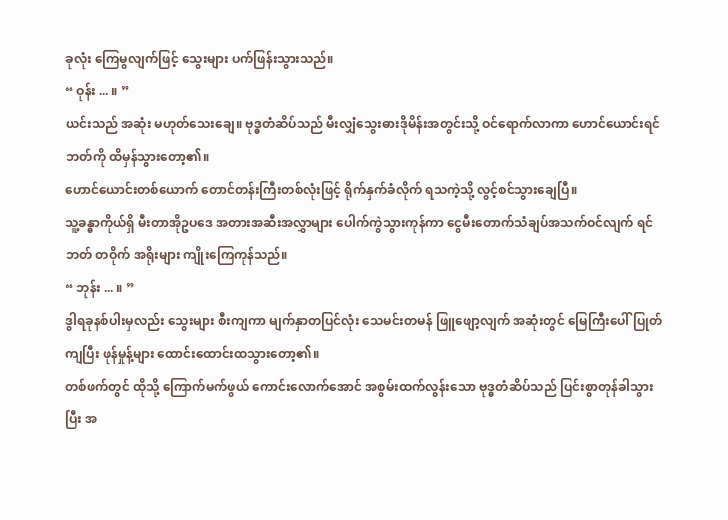ခုလုံး ကြေမွလျက်ဖြင့် သွေးများ ပက်ဖြန်းသွားသည်။
“ ဝုန်း ... ။ ”
ယင်းသည် အဆုံး မဟုတ်သေးချေ။ ဗုဒ္ဓတံဆိပ်သည် မီးလျှံသွေးဓားဒိုမိန်းအတွင်းသို့ ဝင်ရောက်လာကာ ဟောင်ယောင်းရင်ဘတ်ကို ထိမှန်သွားတော့၏။
ဟောင်ယောင်းတစ်ယောက် တောင်တန်းကြီးတစ်လုံးဖြင့် ရိုက်နှက်ခံလိုက် ရသကဲ့သို့ လွင့်စင်သွားချေပြီ။
သူ့ခန္ဓာကိုယ်ရှိ မီးတာအိုဥပဒေ အတားအဆီးအလွှာများ ပေါက်ကွဲသွားကုန်ကာ ငွေမီးတောက်သံချပ်အသက်ဝင်လျက် ရင်ဘတ် တဝိုက် အရိုးများ ကျိုးကြေကုန်သည်။
“ ဘုန်း ... ။ ”
ဒွါရခုနစ်ပါးမှလည်း သွေးများ စီးကျကာ မျက်နှာတပြင်လုံး သေမင်းတမန် ဖြူဖျော့လျက် အဆုံးတွင် မြေကြီးပေါ် ပြုတ်ကျပြီး ဖုန်မှုန့်များ ထောင်းထောင်းထသွားတော့၏။
တစ်ဖက်တွင် ထိုသို့ ကြောက်မက်ဖွယ် ကောင်းလောက်အောင် အစွမ်းထက်လွန်းသော ဗုဒ္ဓတံဆိပ်သည် ပြင်းစွာတုန်ခါသွားပြီး အ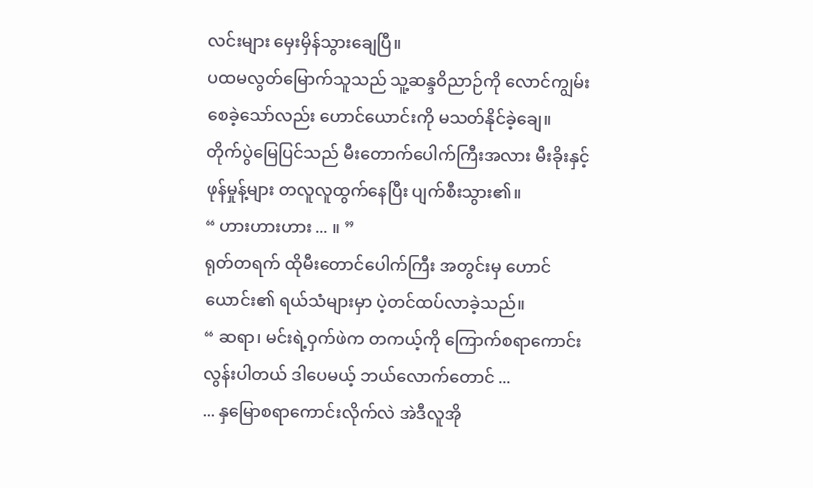လင်းများ မှေးမှိန်သွားချေပြီ။
ပထမလွတ်မြောက်သူသည် သူ့ဆန္ဒဝိညာဉ်ကို လောင်ကျွမ်းစေခဲ့သော်လည်း ဟောင်ယောင်းကို မသတ်နိုင်ခဲ့ချေ။
တိုက်ပွဲမြေပြင်သည် မီးတောက်ပေါက်ကြီးအလား မီးခိုးနှင့်ဖုန်မှုန့်များ တလူလူထွက်နေပြီး ပျက်စီးသွား၏။
“ ဟားဟားဟား ... ။ ”
ရုတ်တရက် ထိုမီးတောင်ပေါက်ကြီး အတွင်းမှ ဟောင်ယောင်း၏ ရယ်သံများမှာ ပဲ့တင်ထပ်လာခဲ့သည်။
“ ဆရာ၊ မင်းရဲ့ဝှက်ဖဲက တကယ့်ကို ကြောက်စရာကောင်းလွန်းပါတယ် ဒါပေမယ့် ဘယ်လောက်တောင် ...
... နှမြောစရာကောင်းလိုက်လဲ အဲဒီလူအို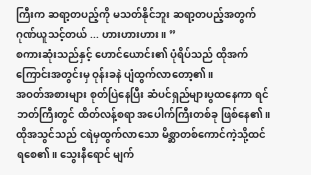ကြီးက ဆရာ့တပည့်ကို မသတ်နိုင်ဘူး ဆရာ့တပည့်အတွက် ဂုဏ်ယူသင့်တယ် ... ဟားဟားဟား။ ”
စကားဆုံးသည်နှင့် ဟောင်ယောင်း၏ ပုံရိပ်သည် ထိုအက်ကြောင်းအတွင်းမှ ဝုန်းခနဲ ပျံထွက်လာတော့၏။
အဝတ်အစားများ စုတ်ပြဲနေပြီး ဆံပင်ရှည်များပွထနေကာ ရင်ဘတ်ကြီးတွင် ထိတ်လန့်စရာ အပေါက်ကြီးတစ်ခု ဖြစ်နေ၏။
ထိုအသွင်သည် ငရဲမှထွက်လာသော မိစ္ဆာတစ်ကောင်ကဲ့သို့ထင်ရစေ၏။ သွေးနီရောင် မျက်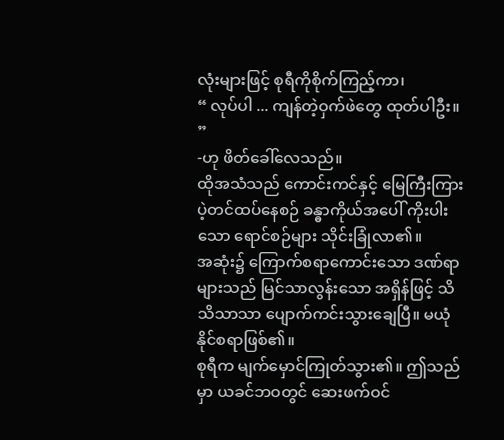လုံးများဖြင့် စုရီကိုစိုက်ကြည့်ကာ၊
“ လုပ်ပါ ... ကျန်တဲ့ဝှက်ဖဲတွေ ထုတ်ပါဦး။ ”
-ဟု ဖိတ်ခေါ်လေသည်။
ထိုအသံသည် ကောင်းကင်နှင့် မြေကြီးကြား ပဲ့တင်ထပ်နေစဉ် ခန္ဓာကိုယ်အပေါ် ကိုးပါးသော ရောင်စဉ်များ သိုင်းခြုံလာ၏။
အဆုံး၌ ကြောက်စရာကောင်းသော ဒဏ်ရာများသည် မြင်သာလွန်းသော အရှိန်ဖြင့် သိသိသာသာ ပျောက်ကင်းသွားချေပြီ။ မယုံနိုင်စရာဖြစ်၏။
စုရီက မျက်မှောင်ကြုတ်သွား၏။ ဤသည်မှာ ယခင်ဘဝတွင် ဆေးဖက်ဝင်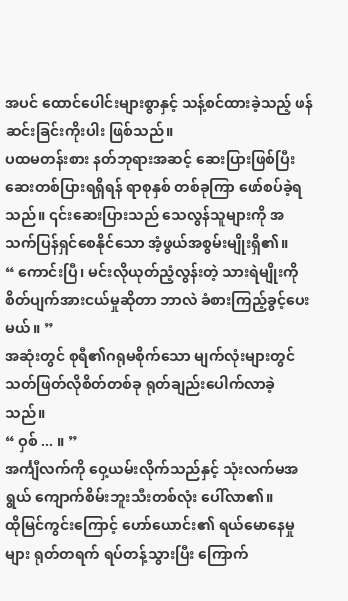အပင် ထောင်ပေါင်းများစွာနှင့် သန့်စင်ထားခဲ့သည့် ဖန်ဆင်းခြင်းကိုးပါး ဖြစ်သည်။
ပထမတန်းစား နတ်ဘုရားအဆင့် ဆေးပြားဖြစ်ပြီး ဆေးတစ်ပြားရရှိရန် ရာစုနှစ် တစ်ခုကြာ ဖော်စပ်ခဲ့ရသည်။ ၎င်းဆေးပြားသည် သေလွန်သူများကို အသက်ပြန်ရှင်စေနိုင်သော အံ့ဖွယ်အစွမ်းမျိုးရှိ၏။
“ ကောင်းပြီ၊ မင်းလိုယုတ်ညံ့လွန်းတဲ့ သားရဲမျိုးကို စိတ်ပျက်အားငယ်မှုဆိုတာ ဘာလဲ ခံစားကြည့်ခွင့်ပေးမယ်။ ”
အဆုံးတွင် စုရီ၏ဂရုမစိုက်သော မျက်လုံးများတွင် သတ်ဖြတ်လိုစိတ်တစ်ခု ရုတ်ချည်းပေါက်လာခဲ့သည်။
“ ဝှစ် ... ။ ”
အင်္ကျီလက်ကို ဝှေ့ယမ်းလိုက်သည်နှင့် သုံးလက်မအရွယ် ကျောက်စိမ်းဘူးသီးတစ်လုံး ပေါ်လာ၏။
ထိုမြင်ကွင်းကြောင့် ဟော်ယောင်း၏ ရယ်မောနေမှုများ ရုတ်တရက် ရပ်တန့်သွားပြီး ကြောက်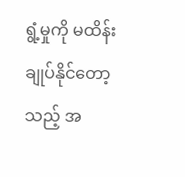ရွံ့မှုကို မထိန်းချုပ်နိုင်တော့သည့် အ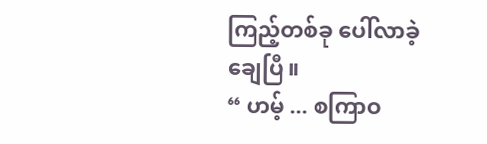ကြည့်တစ်ခု ပေါ်လာခဲ့ချေပြီ။
“ ဟမ့် ... စကြာဝ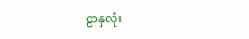ဠာနှလုံး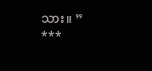သား။ ”
***